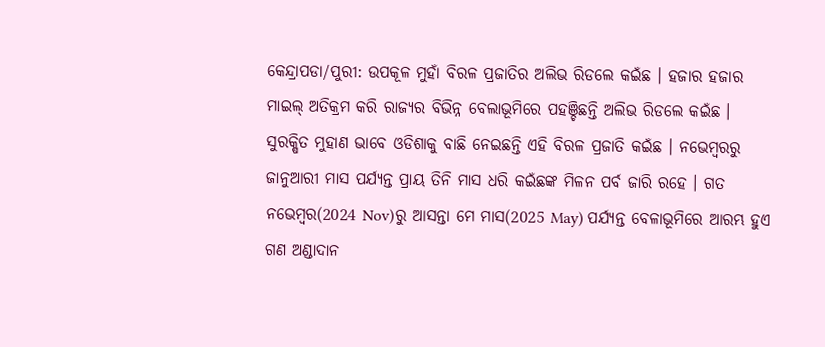କେନ୍ଦ୍ରାପଡା/ପୁରୀ: ଉପକୂଳ ମୁହାଁ ବିରଳ ପ୍ରଜାତିର ଅଲିଭ ରିଡଲେ କଇଁଛ । ହଜାର ହଜାର ମାଇଲ୍ ଅତିକ୍ରମ କରି ରାଜ୍ୟର ବିଭିନ୍ନ ବେଲାଭୂମିରେ ପହଞ୍ଚିଛନ୍ତି ଅଲିଭ ରିଡଲେ କଇଁଛ । ସୁରକ୍ଷିତ ମୁହାଣ ଭାବେ ଓଡିଶାକୁ ବାଛି ନେଇଛନ୍ତି ଏହି ବିରଳ ପ୍ରଜାତି କଇଁଛ । ନଭେମ୍ବରରୁ ଜାନୁଆରୀ ମାସ ପର୍ଯ୍ୟନ୍ତ ପ୍ରାୟ ତିନି ମାସ ଧରି କଇଁଛଙ୍କ ମିଳନ ପର୍ବ ଜାରି ରହେ । ଗତ ନଭେମ୍ବର(2024 Nov)ରୁ ଆସନ୍ତା ମେ ମାସ(2025 May) ପର୍ଯ୍ୟନ୍ତ ବେଳାଭୂମିରେ ଆରମ୍ଭ ହୁଏ ଗଣ ଅଣ୍ଡାଦାନ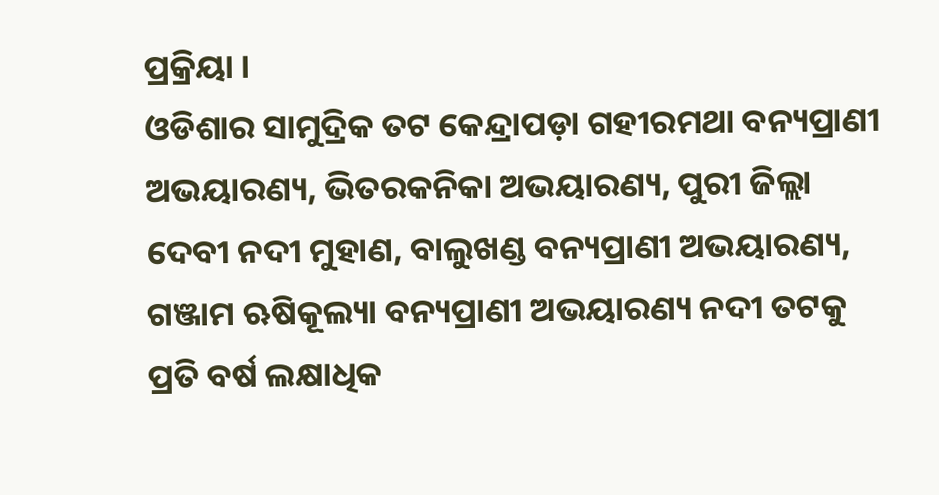ପ୍ରକ୍ରିୟା ।
ଓଡିଶାର ସାମୁଦ୍ରିକ ତଟ କେନ୍ଦ୍ରାପଡ଼ା ଗହୀରମଥା ବନ୍ୟପ୍ରାଣୀ ଅଭୟାରଣ୍ୟ, ଭିତରକନିକା ଅଭୟାରଣ୍ୟ, ପୁରୀ ଜିଲ୍ଲା ଦେବୀ ନଦୀ ମୁହାଣ, ବାଲୁଖଣ୍ଡ ବନ୍ୟପ୍ରାଣୀ ଅଭୟାରଣ୍ୟ, ଗଞ୍ଜାମ ଋଷିକୂଲ୍ୟା ବନ୍ୟପ୍ରାଣୀ ଅଭୟାରଣ୍ୟ ନଦୀ ତଟକୁ ପ୍ରତି ବର୍ଷ ଲକ୍ଷାଧିକ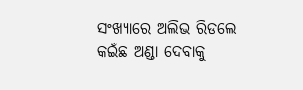ସଂଖ୍ୟାରେ ଅଲିଭ ରିଡଲେ କଇଁଛ ଅଣ୍ଡା ଦେବାକୁ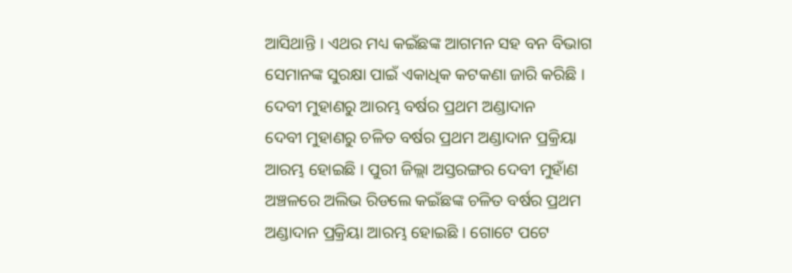ଆସିଥାନ୍ତି । ଏଥର ମଧ୍ୟ କଇଁଛଙ୍କ ଆଗମନ ସହ ବନ ବିଭାଗ ସେମାନଙ୍କ ସୁରକ୍ଷା ପାଇଁ ଏକାଧିକ କଟକଣା ଜାରି କରିଛି ।
ଦେବୀ ମୁହାଣରୁ ଆରମ୍ଭ ବର୍ଷର ପ୍ରଥମ ଅଣ୍ଡାଦାନ
ଦେବୀ ମୁହାଣରୁ ଚଳିତ ବର୍ଷର ପ୍ରଥମ ଅଣ୍ଡାଦାନ ପ୍ରକ୍ରିୟା ଆରମ୍ଭ ହୋଇଛି । ପୁରୀ ଜିଲ୍ଲା ଅସ୍ତରଙ୍ଗର ଦେବୀ ମୁହାଁଣ ଅଞ୍ଚଳରେ ଅଲିଭ ରିଡଲେ କଇଁଛଙ୍କ ଚଳିତ ବର୍ଷର ପ୍ରଥମ ଅଣ୍ଡାଦାନ ପ୍ରକ୍ରିୟା ଆରମ୍ଭ ହୋଇଛି । ଗୋଟେ ପଟେ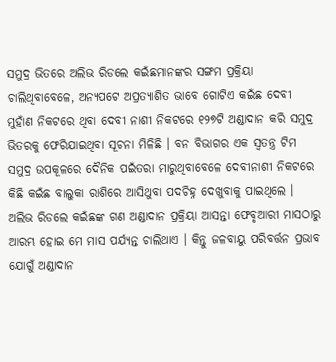ସମୁଦ୍ର ଭିତରେ ଅଲିଭ ରିଡଲେ କଇଁଛମାନଙ୍କର ସଙ୍ଗମ ପ୍ରକ୍ରିୟା ଚାଲିଥିବାବେଳେ, ଅନ୍ୟପଟେ ଅପ୍ରତ୍ୟାଶିତ ଭାବେ ଗୋଟିଏ କଇଁଛ ଦେବୀ ମୁହାଁଣ ନିକଟରେ ଥିବା ଦେବୀ ନାଶୀ ନିକଟରେ ୧୨୭ଟି ଅଣ୍ଡାଦାନ କରି ସମୁଦ୍ର ଭିତରକୁ ଫେରିଯାଇଥିବା ସୂଚନା ମିଳିଛି । ବନ ବିଭାଗର ଏକ ସ୍ଵତନ୍ତ୍ର ଟିମ ସମୁଦ୍ର ଉପକୂଳରେ ଦୈନିକ ପଇଁତରା ମାରୁଥିବାବେଳେ ଦେବୀନାଶୀ ନିକଟରେ କିଛି କଇଁଛ ବାଲୁକା ରାଶିରେ ଆସିଥୁବା ପଦଚିହ୍ନ ଦେଖୁବାକୁ ପାଇଥିଲେ ।
ଅଲିଭ ରିଡଲେ କଇଁଛଙ୍କ ଗଣ ଅଣ୍ଡାଦାନ ପ୍ରକ୍ରିୟା ଆସନ୍ତା ଫେବୃଆରୀ ମାସଠାରୁ ଆରମ୍ଭ ହୋଇ ମେ ମାସ ପର୍ଯ୍ୟନ୍ତ ଚାଲିଥାଏ । କିନ୍ତୁ ଜଳବାୟୁ ପରିବର୍ତ୍ତନ ପ୍ରଭାବ ଯୋଗୁଁ ଅଣ୍ଡାଦାନ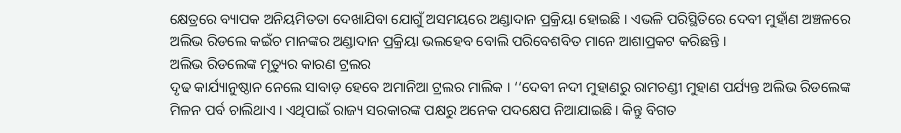କ୍ଷେତ୍ରରେ ବ୍ୟାପକ ଅନିୟମିତତା ଦେଖାଯିବା ଯୋଗୁଁ ଅସମୟରେ ଅଣ୍ଡାଦାନ ପ୍ରକ୍ରିୟା ହୋଇଛି । ଏଭଳି ପରିସ୍ଥିତିରେ ଦେବୀ ମୁହାଁଣ ଅଞ୍ଚଳରେ ଅଲିଭ ରିଡଲେ କଇଁଚ ମାନଙ୍କର ଅଣ୍ଡାଦାନ ପ୍ରକ୍ରିୟା ଭଲହେବ ବୋଲି ପରିବେଶବିତ ମାନେ ଆଶାପ୍ରକଟ କରିଛନ୍ତି ।
ଅଲିଭ ରିଡଲେଙ୍କ ମୃତ୍ୟୁର କାରଣ ଟ୍ରଲର
ଦୃଢ କାର୍ଯ୍ୟାନୁଷ୍ଠାନ ନେଲେ ସାବାଡ଼ ହେବେ ଅମାନିଆ ଟ୍ରଲର ମାଲିକ । ‘‘ଦେବୀ ନଦୀ ମୁହାଣରୁ ରାମଚଣ୍ଡୀ ମୁହାଣ ପର୍ଯ୍ୟନ୍ତ ଅଲିଭ ରିଡଲେଙ୍କ ମିଳନ ପର୍ବ ଚାଲିଥାଏ । ଏଥିପାଇଁ ରାଜ୍ୟ ସରକାରଙ୍କ ପକ୍ଷରୁ ଅନେକ ପଦକ୍ଷେପ ନିଆଯାଇଛି । କିନ୍ତୁ ବିଗତ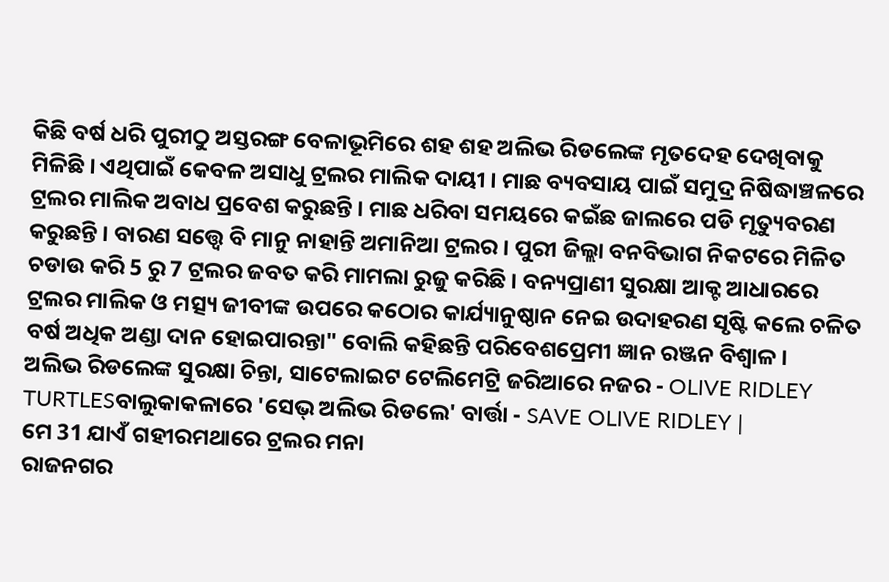କିଛି ବର୍ଷ ଧରି ପୁରୀଠୁ ଅସ୍ତରଙ୍ଗ ବେଳାଭୂମିରେ ଶହ ଶହ ଅଲିଭ ରିଡଲେଙ୍କ ମୃତଦେହ ଦେଖିବାକୁ ମିଳିଛି । ଏଥିପାଇଁ କେବଳ ଅସାଧୁ ଟ୍ରଲର ମାଲିକ ଦାୟୀ । ମାଛ ବ୍ୟବସାୟ ପାଇଁ ସମୁଦ୍ର ନିଷିଦ୍ଧାଞ୍ଚଳରେ ଟ୍ରଲର ମାଲିକ ଅବାଧ ପ୍ରବେଶ କରୁଛନ୍ତି । ମାଛ ଧରିବା ସମୟରେ କଇଁଛ ଜାଲରେ ପଡି ମୃତ୍ୟୁବରଣ କରୁଛନ୍ତି । ବାରଣ ସତ୍ତ୍ବେ ବି ମାନୁ ନାହାନ୍ତି ଅମାନିଆ ଟ୍ରଲର । ପୁରୀ ଜିଲ୍ଲା ବନବିଭାଗ ନିକଟରେ ମିଳିତ ଚଡାଉ କରି 5 ରୁ 7 ଟ୍ରଲର ଜବତ କରି ମାମଲା ରୁଜୁ କରିଛି । ବନ୍ୟପ୍ରାଣୀ ସୁରକ୍ଷା ଆକ୍ଟ ଆଧାରରେ ଟ୍ରଲର ମାଲିକ ଓ ମତ୍ସ୍ୟ ଜୀବୀଙ୍କ ଉପରେ କଠୋର କାର୍ଯ୍ୟାନୁଷ୍ଠାନ ନେଇ ଉଦାହରଣ ସୃଷ୍ଟି କଲେ ଚଳିତ ବର୍ଷ ଅଧିକ ଅଣ୍ଡା ଦାନ ହୋଇପାରନ୍ତା" ବୋଲି କହିଛନ୍ତି ପରିବେଶପ୍ରେମୀ ଜ୍ଞାନ ରଞ୍ଜନ ବିଶ୍ଵାଳ ।
ଅଲିଭ ରିଡଲେଙ୍କ ସୁରକ୍ଷା ଚିନ୍ତା, ସାଟେଲାଇଟ ଟେଲିମେଟ୍ରି ଜରିଆରେ ନଜର - OLIVE RIDLEY TURTLESବାଲୁକାକଳାରେ 'ସେଭ୍ ଅଲିଭ ରିଡଲେ' ବାର୍ତ୍ତା - SAVE OLIVE RIDLEY |
ମେ 31 ଯାଏଁ ଗହୀରମଥାରେ ଟ୍ରଲର ମନା
ରାଜନଗର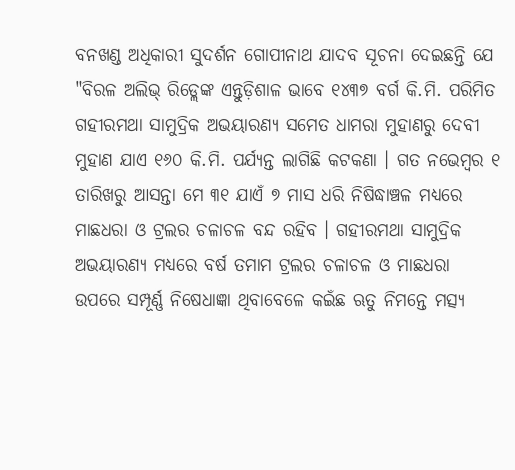ବନଖଣ୍ଡ ଅଧିକାରୀ ସୁଦର୍ଶନ ଗୋପୀନାଥ ଯାଦବ ସୂଚନା ଦେଇଛନ୍ତି ଯେ "ବିରଳ ଅଲିଭ୍ ରିଡ୍ଲେଙ୍କ ଏନ୍ତୁଡ଼ିଶାଳ ଭାବେ ୧୪୩୭ ବର୍ଗ କି.ମି. ପରିମିତ ଗହୀରମଥା ସାମୁଦ୍ରିକ ଅଭୟାରଣ୍ୟ ସମେତ ଧାମରା ମୁହାଣରୁ ଦେବୀ ମୁହାଣ ଯାଏ ୧୬୦ କି.ମି. ପର୍ଯ୍ୟନ୍ତ ଲାଗିଛି କଟକଣା । ଗତ ନଭେମ୍ବର ୧ ତାରିଖରୁ ଆସନ୍ତା ମେ ୩୧ ଯାଏଁ ୭ ମାସ ଧରି ନିଷିଦ୍ଧାଞ୍ଚଳ ମଧ୍ୟରେ ମାଛଧରା ଓ ଟ୍ରଲର ଚଳାଚଳ ବନ୍ଦ ରହିବ । ଗହୀରମଥା ସାମୁଦ୍ରିକ ଅଭୟାରଣ୍ୟ ମଧ୍ୟରେ ବର୍ଷ ତମାମ ଟ୍ରଲର ଚଳାଚଳ ଓ ମାଛଧରା ଉପରେ ସମ୍ପୂର୍ଣ୍ଣ ନିଷେଧାଜ୍ଞା ଥିବାବେଳେ କଇଁଛ ଋତୁ ନିମନ୍ତେ ମତ୍ସ୍ୟ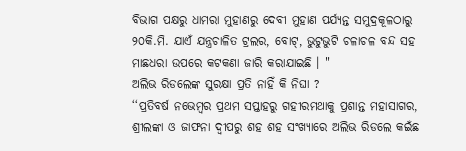ବିଭାଗ ପକ୍ଷରୁ ଧାମରା ମୁହାଣରୁ ଦେବୀ ମୁହାଣ ପର୍ଯ୍ୟନ୍ତ ସମୁଦ୍ରକୂଳଠାରୁ ୨୦କି.ମି. ଯାଏଁ ଯନ୍ତ୍ରଚାଳିତ ଟ୍ରଲର, ବୋଟ୍, ଭୁଟୁଭୁଟି ଚଳାଚଳ ବନ୍ଦ ସହ ମାଛଧରା ଉପରେ କଟକଣା ଜାରି କରାଯାଇଛି । "
ଅଲିଭ ରିଡଲେଙ୍କ ସୁରକ୍ଷା ପ୍ରତି ନାହିଁ କି ନିଘା ?
‘‘ପ୍ରତିବର୍ଷ ନଭେମ୍ବର ପ୍ରଥମ ସପ୍ତାହରୁ ଗହୀରମଥାକୁ ପ୍ରଶାନ୍ତ ମହାସାଗର, ଶ୍ରୀଲଙ୍କା ଓ ଜାଫନା ଦ୍ବୀପରୁ ଶହ ଶହ ସଂଖ୍ୟାରେ ଅଲିଭ ରିଡଲେ କଇଁଛ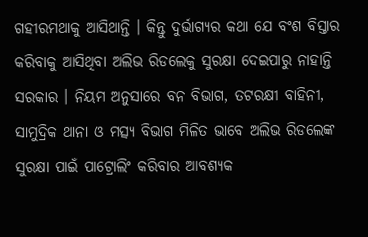ଗହୀରମଥାକୁ ଆସିଥାନ୍ତି । କିନ୍ତୁ ଦୁର୍ଭାଗ୍ୟର କଥା ଯେ ବଂଶ ବିସ୍ତାର କରିବାକୁ ଆସିଥିବା ଅଲିଭ ରିଡଲେକୁ ସୁରକ୍ଷା ଦେଇପାରୁ ନାହାନ୍ତି ସରକାର । ନିୟମ ଅନୁସାରେ ବନ ବିଭାଗ, ତଟରକ୍ଷୀ ବାହିନୀ, ସାମୁଦ୍ରିକ ଥାନା ଓ ମତ୍ସ୍ୟ ବିଭାଗ ମିଳିତ ଭାବେ ଅଲିଭ ରିଡଲେଙ୍କ ସୁରକ୍ଷା ପାଇଁ ପାଟ୍ରୋଲିଂ କରିବାର ଆବଶ୍ୟକ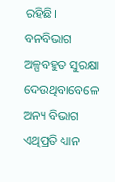ରହିଛି। ବନବିଭାଗ ଅଳ୍ପବହୁତ ସୁରକ୍ଷା ଦେଉଥିବାବେଳେ ଅନ୍ୟ ବିଭାଗ ଏଥିପ୍ରତି ଧ୍ୟାନ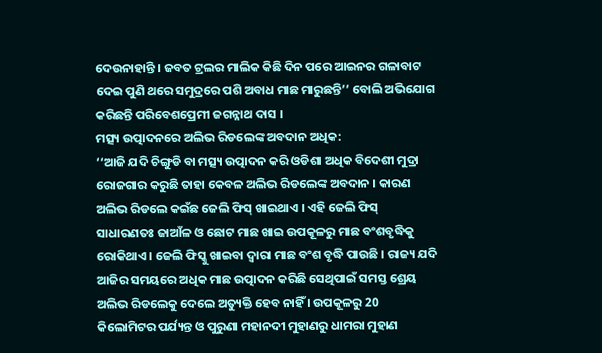ଦେଉନାହାନ୍ତି । ଜବତ ଟ୍ରଲର ମାଲିକ କିଛି ଦିନ ପରେ ଆଇନର ଗଳାବାଟ ଦେଇ ପୁଣି ଥରେ ସମୁଦ୍ରରେ ପଶି ଅବାଧ ମାଛ ମାରୁଛନ୍ତି’’ ବୋଲି ଅଭିଯୋଗ କରିଛନ୍ତି ପରିବେଶପ୍ରେମୀ ଜଗନ୍ନାଥ ଦାସ ।
ମତ୍ସ୍ୟ ଉତ୍ପାଦନରେ ଅଲିଭ ରିଡଲେଙ୍କ ଅବଦାନ ଅଧିକ:
‘‘ଆଜି ଯଦି ଚିଙ୍ଗୁଡି ବା ମତ୍ସ୍ୟ ଉତ୍ପାଦନ କରି ଓଡିଶା ଅଧିକ ବିଦେଶୀ ମୁଦ୍ରା ରୋଜଗାର କରୁଛି ତାହା କେବଳ ଅଲିଭ ରିଡଲେଙ୍କ ଅବଦାନ । କାରଣ ଅଲିଭ ରିଡଲେ କଇଁଛ ଜେଲି ଫିସ୍ ଖାଇଥାଏ । ଏହି ଜେଲି ଫିସ୍ ସାଧାରଣତଃ ଜାଆଁଳ ଓ ଛୋଟ ମାଛ ଖାଇ ଉପକୂଳରୁ ମାଛ ବଂଶବୃଦ୍ଧିକୁ ରୋକିଥାଏ । ଜେଲି ଫିସ୍କୁ ଖାଇବା ଦ୍ବାରା ମାଛ ବଂଶ ବୃଦ୍ଧି ପାଉଛି । ରାଜ୍ୟ ଯଦି ଆଜିର ସମୟରେ ଅଧିକ ମାଛ ଉତ୍ପାଦନ କରିଛି ସେଥିପାଇଁ ସମସ୍ତ ଶ୍ରେୟ ଅଲିଭ ରିଡଲେକୁ ଦେଲେ ଅତ୍ୟୁକ୍ତି ହେବ ନାହିଁ । ଉପକୂଳରୁ 20 କିଲୋମିଟର ପର୍ଯ୍ୟନ୍ତ ଓ ପୁରୁଣା ମହାନଦୀ ମୁହାଣରୁ ଧାମରା ମୁହାଣ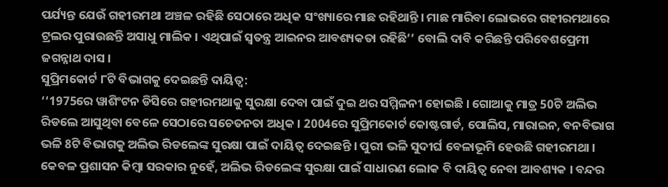ପର୍ଯ୍ୟନ୍ତ ଯେଉଁ ଗହୀରମଥା ଅଞ୍ଚଳ ରହିଛି ସେଠାରେ ଅଧିକ ସଂଖ୍ୟାରେ ମାଛ ରହିଥାନ୍ତି । ମାଛ ମାରିବା ଲୋଭରେ ଗହୀରମଥାରେ ଟ୍ରଲର ପୁରାଉଛନ୍ତି ଅସାଧୁ ମାଲିକ । ଏଥିପାଇଁ ସ୍ବତନ୍ତ୍ର ଆଇନର ଆବଶ୍ୟକତା ରହିଛି’’ ବୋଲି ଦାବି କରିଛନ୍ତି ପରିବେଶପ୍ରେମୀ ଜଗନ୍ନାଥ ଦାସ ।
ସୁପ୍ରିମକୋର୍ଟ ୮ଟି ବିଭାଗକୁ ଦେଇଛନ୍ତି ଦାୟିତ୍ବ:
‘‘1975ରେ ୱାଶିଂଟନ ଡିସିରେ ଗହୀରମଥାକୁ ସୁରକ୍ଷା ଦେବା ପାଇଁ ଦୁଇ ଥର ସମ୍ମିଳନୀ ହୋଇଛି । ଗୋଆକୁ ମାତ୍ର 50ଟି ଅଲିଭ ରିଡଲେ ଆସୁଥିବା ବେଳେ ସେଠାରେ ସଚେତନତା ଅଧିକ । 2004ରେ ସୁପ୍ରିମକୋର୍ଟ କୋଷ୍ଟଗାର୍ଡ, ପୋଲିସ, ମାରାଇନ, ବନବିଭାଗ ଭଳି 8ଟି ବିଭାଗକୁ ଅଲିଭ ରିଡଲେଙ୍କ ସୁରକ୍ଷା ପାଇଁ ଦାୟିତ୍ବ ଦେଇଛନ୍ତି । ପୁରୀ ଭଳି ସୁଦୀର୍ଘ ବେଳାଭୂମି ହେଉଛି ଗହୀରମଥା । କେବଳ ପ୍ରଶାସନ କିମ୍ବା ସରକାର ନୁହେଁ, ଅଲିଭ ରିଡଲେଙ୍କ ସୁରକ୍ଷା ପାଇଁ ସାଧାରଣ ଲୋକ ବି ଦାୟିତ୍ବ ନେବା ଆବଶ୍ୟକ । ବନ୍ଦର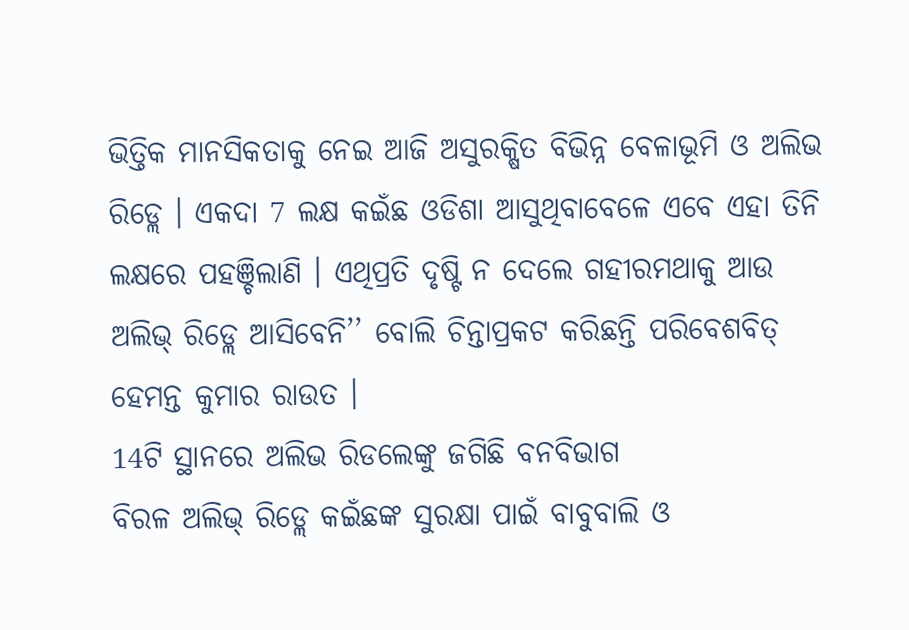ଭିତ୍ତିକ ମାନସିକତାକୁ ନେଇ ଆଜି ଅସୁରକ୍ଷିତ ବିଭିନ୍ନ ବେଳାଭୂମି ଓ ଅଲିଭ ରିଡ୍ଲେ । ଏକଦା 7 ଲକ୍ଷ କଇଁଛ ଓଡିଶା ଆସୁଥିବାବେଳେ ଏବେ ଏହା ତିନି ଲକ୍ଷରେ ପହଞ୍ଚିଲାଣି । ଏଥିପ୍ରତି ଦୃଷ୍ଟି ନ ଦେଲେ ଗହୀରମଥାକୁ ଆଉ ଅଲିଭ୍ ରିଡ୍ଲେ ଆସିବେନି’’ ବୋଲି ଚିନ୍ତାପ୍ରକଟ କରିଛନ୍ତି ପରିବେଶବିତ୍ ହେମନ୍ତ କୁମାର ରାଉତ ।
14ଟି ସ୍ଥାନରେ ଅଲିଭ ରିଡଲେଙ୍କୁ ଜଗିଛି ବନବିଭାଗ
ବିରଳ ଅଲିଭ୍ ରିଡ୍ଲେ କଇଁଛଙ୍କ ସୁରକ୍ଷା ପାଇଁ ବାବୁବାଲି ଓ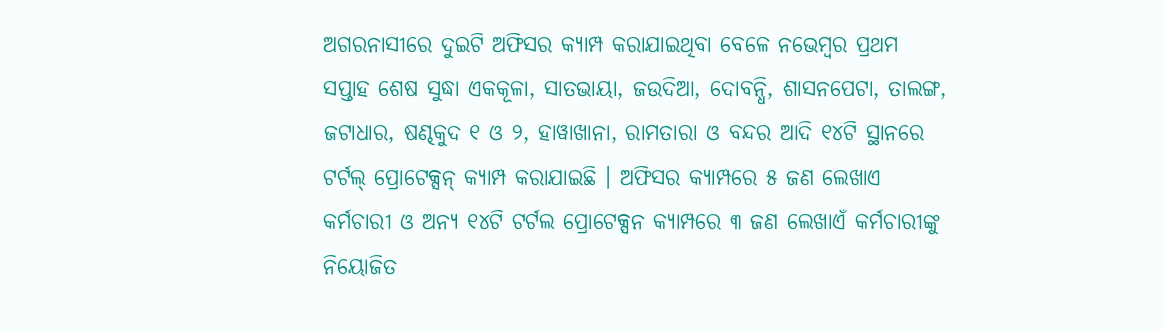ଅଗରନାସୀରେ ଦୁଇଟି ଅଫିସର କ୍ୟାମ୍ପ କରାଯାଇଥିବା ବେଳେ ନଭେମ୍ବର ପ୍ରଥମ ସପ୍ତାହ ଶେଷ ସୁଦ୍ଧା ଏକକୂଳା, ସାତଭାୟା, ଜଉଦିଆ, ଦୋବନ୍ଧି, ଶାସନପେଟା, ତାଲଙ୍ଗ, ଜଟାଧାର, ଷଣ୍ଢକୁଦ ୧ ଓ ୨, ହାୱାଖାନା, ରାମତାରା ଓ ବନ୍ଦର ଆଦି ୧୪ଟି ସ୍ଥାନରେ ଟର୍ଟଲ୍ ପ୍ରୋଟେକ୍ସନ୍ କ୍ୟାମ୍ପ କରାଯାଇଛି । ଅଫିସର କ୍ୟାମ୍ପରେ ୫ ଜଣ ଲେଖାଏ କର୍ମଚାରୀ ଓ ଅନ୍ୟ ୧୪ଟି ଟର୍ଟଲ ପ୍ରୋଟେକ୍ସନ କ୍ୟାମ୍ପରେ ୩ ଜଣ ଲେଖାଏଁ କର୍ମଚାରୀଙ୍କୁ ନିୟୋଜିତ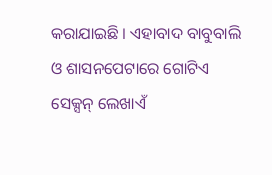କରାଯାଇଛି । ଏହାବାଦ ବାବୁବାଲି ଓ ଶାସନପେଟାରେ ଗୋଟିଏ ସେକ୍ସନ୍ ଲେଖାଏଁ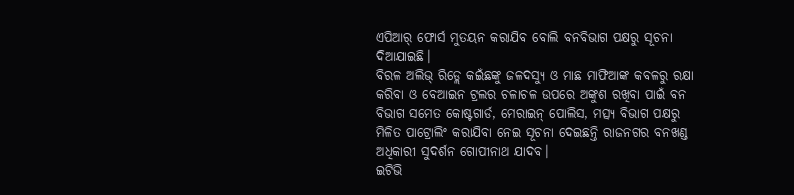ଏପିଆର୍ ଫୋର୍ସ ମୁତୟନ କରାଯିବ ବୋଲି ବନବିଭାଗ ପକ୍ଷରୁ ସୂଚନା ଦିଆଯାଇଛି।
ବିରଳ ଅଲିଭ୍ ରିଡ୍ଲେ କଇଁଛଙ୍କୁ ଜଳଦସ୍ୟୁ ଓ ମାଛ ମାଫିଆଙ୍କ କବଳରୁ ରକ୍ଷା କରିବା ଓ ବେଆଇନ ଟ୍ରଲର ଚଳାଚଳ ଉପରେ ଅଙ୍କୁଶ ରଖିବା ପାଇଁ ବନ ବିଭାଗ ସମେତ କୋଷ୍ଟଗାର୍ଡ, ମେରାଇନ୍ ପୋଲିସ, ମତ୍ସ୍ୟ ବିଭାଗ ପକ୍ଷରୁ ମିଳିତ ପାଟ୍ରୋଲିଂ କରାଯିବା ନେଇ ସୂଚନା ଦେଇଛନ୍ତି ରାଜନଗର ବନଖଣ୍ଡ ଅଧିକାରୀ ସୁଦର୍ଶନ ଗୋପୀନାଥ ଯାଦବ।
ଇଟିଭି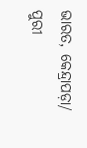ଭାରତ, କେନ୍ଦ୍ରାପଡ଼ା/ ପୁରୀ